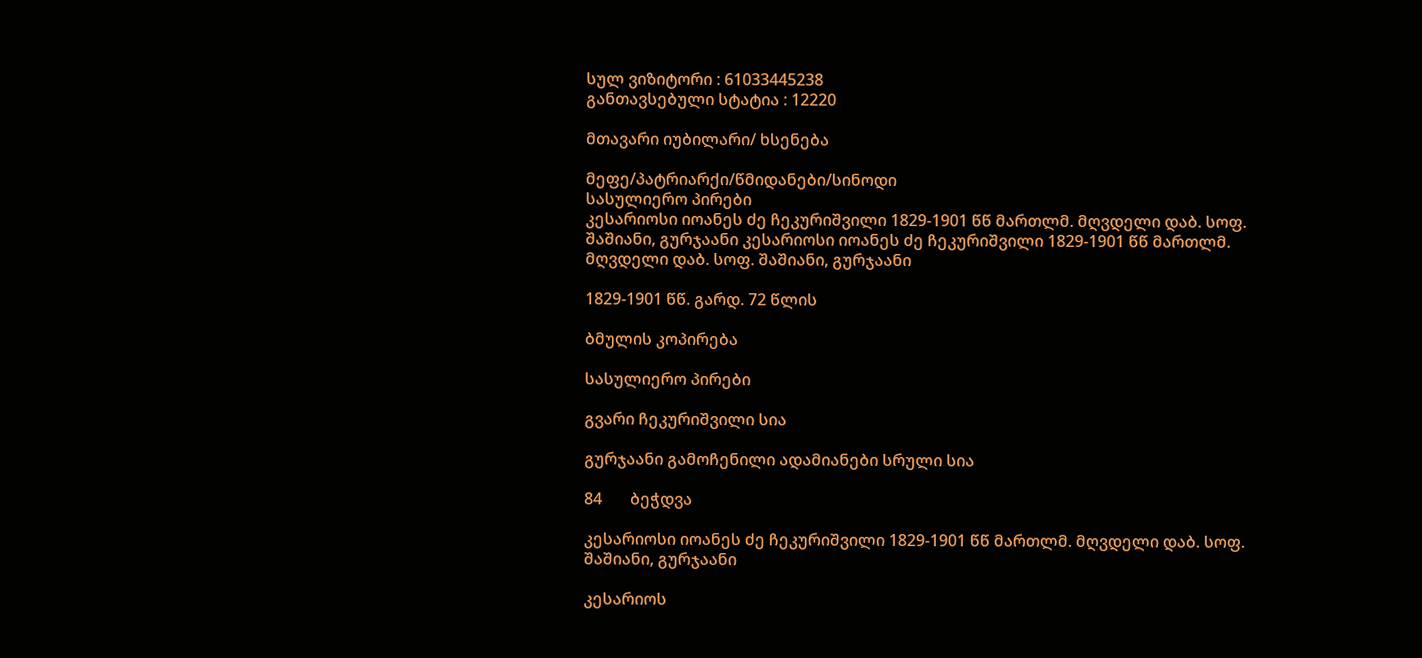სულ ვიზიტორი : 61033445238
განთავსებული სტატია : 12220

მთავარი იუბილარი/ ხსენება

მეფე/პატრიარქი/წმიდანები/სინოდი
სასულიერო პირები
კესარიოსი იოანეს ძე ჩეკურიშვილი 1829-1901 წწ მართლმ. მღვდელი დაბ. სოფ. შაშიანი, გურჯაანი კესარიოსი იოანეს ძე ჩეკურიშვილი 1829-1901 წწ მართლმ. მღვდელი დაბ. სოფ. შაშიანი, გურჯაანი

1829-1901 წწ. გარდ. 72 წლის

ბმულის კოპირება

სასულიერო პირები

გვარი ჩეკურიშვილი სია

გურჯაანი გამოჩენილი ადამიანები სრული სია

84       ბეჭდვა

კესარიოსი იოანეს ძე ჩეკურიშვილი 1829-1901 წწ მართლმ. მღვდელი დაბ. სოფ. შაშიანი, გურჯაანი

კესარიოს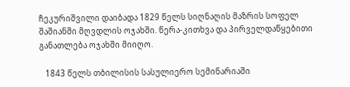ჩეკურიშვილი დაიბადა 1829 წელს სიღნაღის მაზრის სოფელ შაშიანში მღვდლის ოჯახში. წერა-კითხვა და პირველდაწყებითი განათლება ოჯახში მიიღო.

   1843 წელს თბილისის სასულიერო სემინარიაში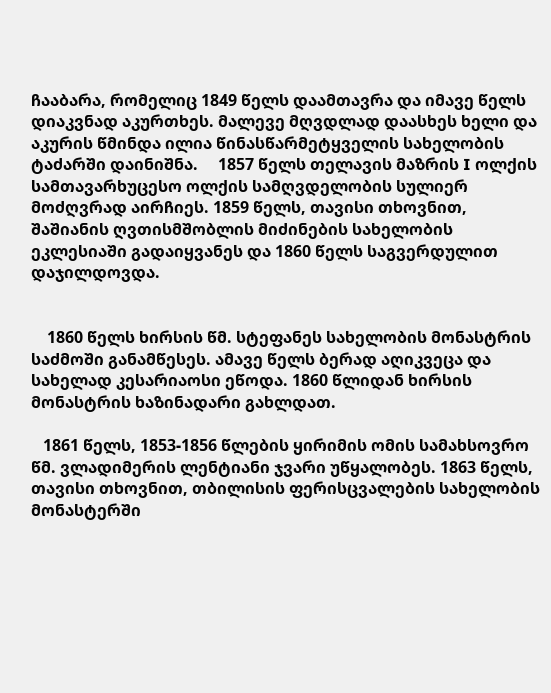ჩააბარა, რომელიც 1849 წელს დაამთავრა და იმავე წელს დიაკვნად აკურთხეს. მალევე მღვდლად დაასხეს ხელი და აკურის წმინდა ილია წინასწარმეტყველის სახელობის ტაძარში დაინიშნა.     1857 წელს თელავის მაზრის I ოლქის სამთავარხუცესო ოლქის სამღვდელობის სულიერ მოძღვრად აირჩიეს. 1859 წელს, თავისი თხოვნით, შაშიანის ღვთისმშობლის მიძინების სახელობის ეკლესიაში გადაიყვანეს და 1860 წელს საგვერდულით დაჯილდოვდა.


    1860 წელს ხირსის წმ. სტეფანეს სახელობის მონასტრის საძმოში განამწესეს. ამავე წელს ბერად აღიკვეცა და სახელად კესარიაოსი ეწოდა. 1860 წლიდან ხირსის მონასტრის ხაზინადარი გახლდათ.

   1861 წელს, 1853-1856 წლების ყირიმის ომის სამახსოვრო წმ. ვლადიმერის ლენტიანი ჯვარი უწყალობეს. 1863 წელს, თავისი თხოვნით, თბილისის ფერისცვალების სახელობის მონასტერში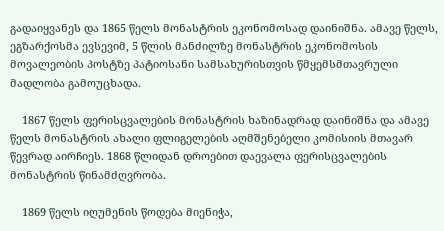გადაიყვანეს და 1865 წელს მონასტრის ეკონომოსად დაინიშნა. ამავე წელს, ეგზარქოსმა ევსევიმ, 5 წლის მანძილზე მონასტრის ეკონომოსის მოვალეობის პოსტზე პატიოსანი სამსახურისთვის წმყემსმთავრული მადლობა გამოუცხადა.

    1867 წელს ფერისცვალების მონასტრის ხაზინადრად დაინიშნა და ამავე წელს მონასტრის ახალი ფლიგელების აღმშენებელი კომისიის მთავარ წევრად აირჩიეს. 1868 წლიდან დროებით დაევალა ფერისცვალების მონასტრის წინამძღვრობა.

    1869 წელს იღუმენის წოდება მიენიჭა,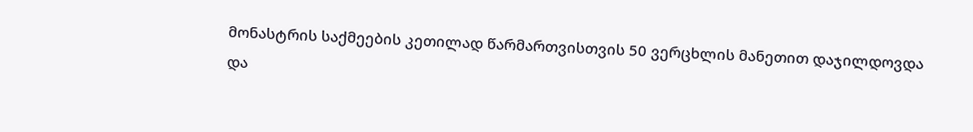მონასტრის საქმეების კეთილად წარმართვისთვის 50 ვერცხლის მანეთით დაჯილდოვდა და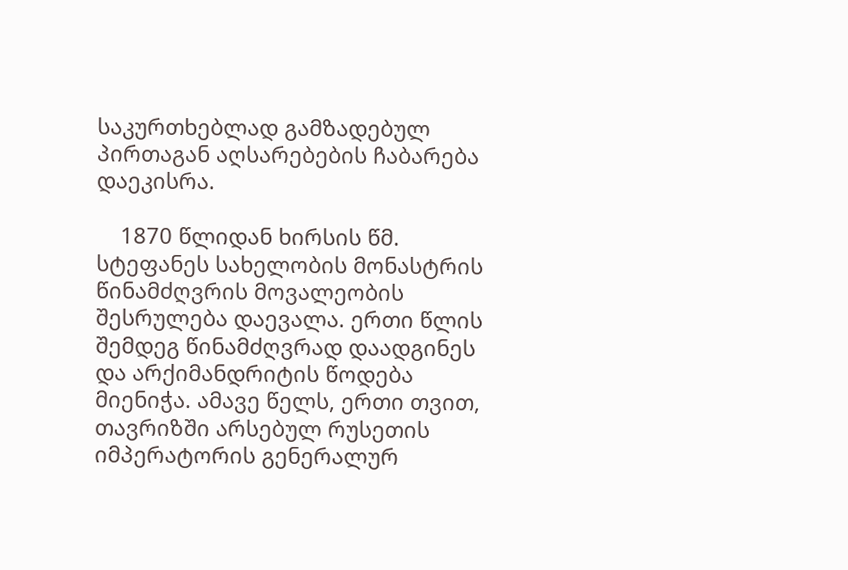საკურთხებლად გამზადებულ პირთაგან აღსარებების ჩაბარება დაეკისრა.

    1870 წლიდან ხირსის წმ. სტეფანეს სახელობის მონასტრის წინამძღვრის მოვალეობის შესრულება დაევალა. ერთი წლის შემდეგ წინამძღვრად დაადგინეს და არქიმანდრიტის წოდება მიენიჭა. ამავე წელს, ერთი თვით, თავრიზში არსებულ რუსეთის იმპერატორის გენერალურ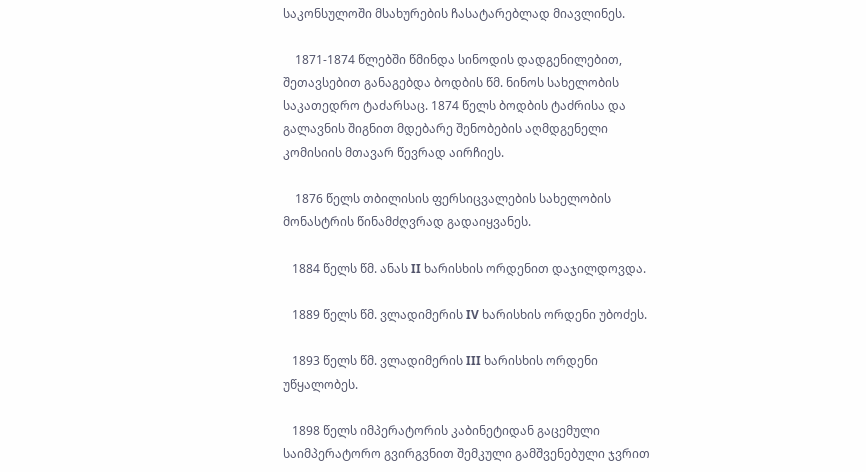საკონსულოში მსახურების ჩასატარებლად მიავლინეს.

    1871-1874 წლებში წმინდა სინოდის დადგენილებით, შეთავსებით განაგებდა ბოდბის წმ. ნინოს სახელობის საკათედრო ტაძარსაც. 1874 წელს ბოდბის ტაძრისა და გალავნის შიგნით მდებარე შენობების აღმდგენელი კომისიის მთავარ წევრად აირჩიეს.

    1876 წელს თბილისის ფერსიცვალების სახელობის მონასტრის წინამძღვრად გადაიყვანეს.

   1884 წელს წმ. ანას II ხარისხის ორდენით დაჯილდოვდა.

   1889 წელს წმ. ვლადიმერის IV ხარისხის ორდენი უბოძეს.

   1893 წელს წმ. ვლადიმერის III ხარისხის ორდენი უწყალობეს.

   1898 წელს იმპერატორის კაბინეტიდან გაცემული საიმპერატორო გვირგვნით შემკული გამშვენებული ჯვრით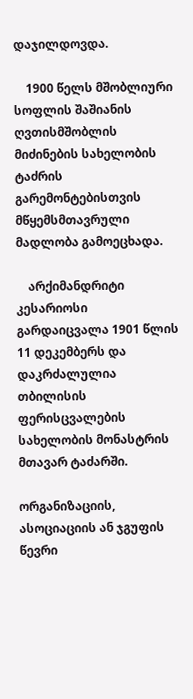დაჯილდოვდა.

    1900 წელს მშობლიური სოფლის შაშიანის ღვთისმშობლის მიძინების სახელობის ტაძრის გარემონტებისთვის მწყემსმთავრული მადლობა გამოეცხადა.

    არქიმანდრიტი კესარიოსი გარდაიცვალა 1901 წლის 11 დეკემბერს და დაკრძალულია თბილისის ფერისცვალების სახელობის მონასტრის მთავარ ტაძარში.

ორგანიზაციის, ასოციაციის ან ჯგუფის წევრი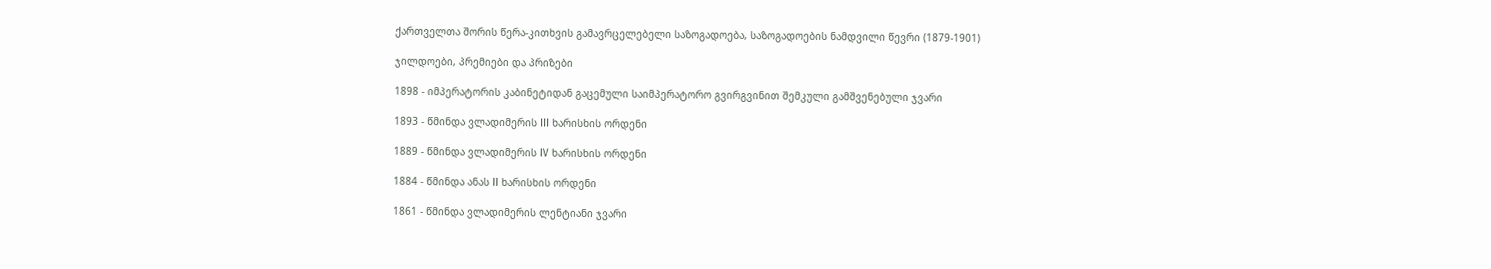ქართველთა შორის წერა-კითხვის გამავრცელებელი საზოგადოება, საზოგადოების ნამდვილი წევრი (1879-1901)

ჯილდოები, პრემიები და პრიზები

1898 - იმპერატორის კაბინეტიდან გაცემული საიმპერატორო გვირგვინით შემკული გამშვენებული ჯვარი

1893 - წმინდა ვლადიმერის III ხარისხის ორდენი

1889 - წმინდა ვლადიმერის IV ხარისხის ორდენი

1884 - წმინდა ანას II ხარისხის ორდენი

1861 - წმინდა ვლადიმერის ლენტიანი ჯვარი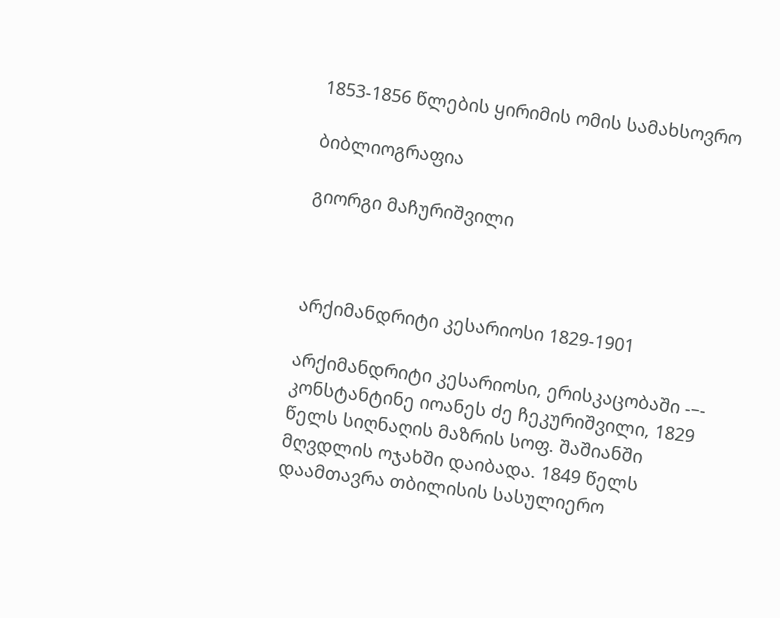1853-1856 წლების ყირიმის ომის სამახსოვრო

ბიბლიოგრაფია

გიორგი მაჩურიშვილი



არქიმანდრიტი კესარიოსი 1829-1901

არქიმანდრიტი კესარიოსი, ერისკაცობაში -–- კონსტანტინე იოანეს ძე ჩეკურიშვილი, 1829 წელს სიღნაღის მაზრის სოფ. შაშიანში მღვდლის ოჯახში დაიბადა. 1849 წელს დაამთავრა თბილისის სასულიერო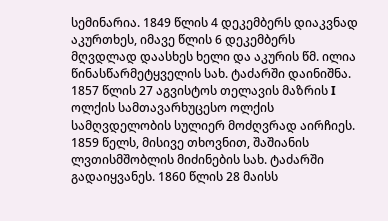სემინარია. 1849 წლის 4 დეკემბერს დიაკვნად აკურთხეს, იმავე წლის 6 დეკემბერს მღვდლად დაასხეს ხელი და აკურის წმ. ილია წინასწარმეტყველის სახ. ტაძარში დაინიშნა. 1857 წლის 27 აგვისტოს თელავის მაზრის I ოლქის სამთავარხუცესო ოლქის სამღვდელობის სულიერ მოძღვრად აირჩიეს. 1859 წელს, მისივე თხოვნით, შაშიანის ლვთისმშობლის მიძინების სახ. ტაძარში გადაიყვანეს. 1860 წლის 28 მაისს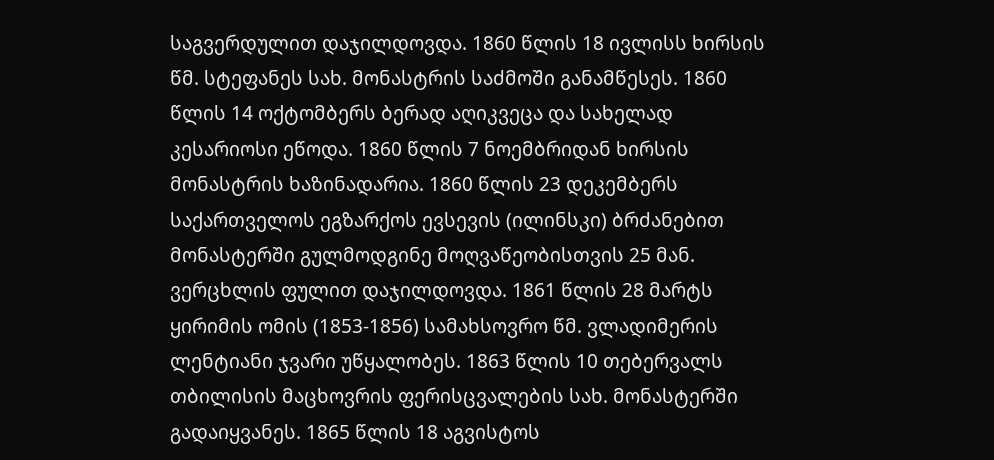საგვერდულით დაჯილდოვდა. 1860 წლის 18 ივლისს ხირსის წმ. სტეფანეს სახ. მონასტრის საძმოში განამწესეს. 1860 წლის 14 ოქტომბერს ბერად აღიკვეცა და სახელად კესარიოსი ეწოდა. 1860 წლის 7 ნოემბრიდან ხირსის მონასტრის ხაზინადარია. 1860 წლის 23 დეკემბერს საქართველოს ეგზარქოს ევსევის (ილინსკი) ბრძანებით მონასტერში გულმოდგინე მოღვაწეობისთვის 25 მან. ვერცხლის ფულით დაჯილდოვდა. 1861 წლის 28 მარტს ყირიმის ომის (1853-1856) სამახსოვრო წმ. ვლადიმერის ლენტიანი ჯვარი უწყალობეს. 1863 წლის 10 თებერვალს თბილისის მაცხოვრის ფერისცვალების სახ. მონასტერში გადაიყვანეს. 1865 წლის 18 აგვისტოს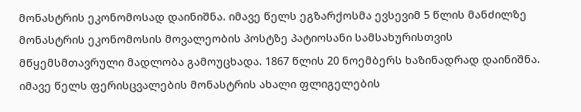მონასტრის ეკონომოსად დაინიშნა. იმავე წელს ეგზარქოსმა ევსევიმ 5 წლის მანძილზე მონასტრის ეკონომოსის მოვალეობის პოსტზე პატიოსანი სამსახურისთვის მწყემსმთავრული მადლობა გამოუცხადა. 1867 წლის 20 ნოემბერს ხაზინადრად დაინიშნა. იმავე წელს ფერისცვალების მონასტრის ახალი ფლიგელების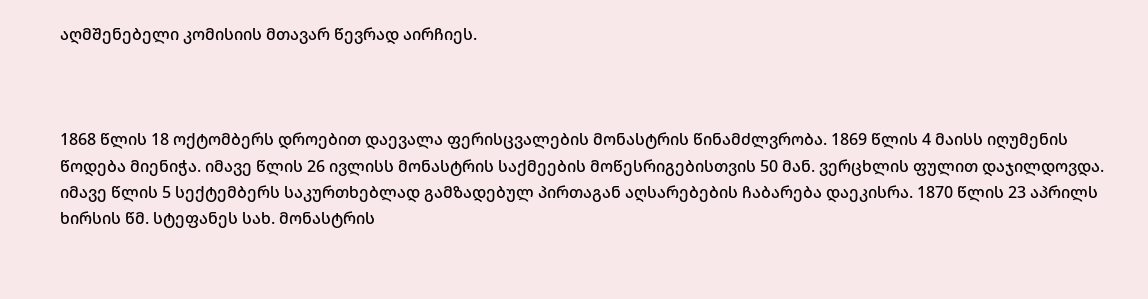აღმშენებელი კომისიის მთავარ წევრად აირჩიეს.



1868 წლის 18 ოქტომბერს დროებით დაევალა ფერისცვალების მონასტრის წინამძლვრობა. 1869 წლის 4 მაისს იღუმენის წოდება მიენიჭა. იმავე წლის 26 ივლისს მონასტრის საქმეების მოწესრიგებისთვის 50 მან. ვერცხლის ფულით დაჯილდოვდა. იმავე წლის 5 სექტემბერს საკურთხებლად გამზადებულ პირთაგან აღსარებების ჩაბარება დაეკისრა. 1870 წლის 23 აპრილს ხირსის წმ. სტეფანეს სახ. მონასტრის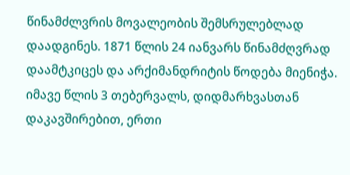წინამძლვრის მოვალეობის შემსრულებლად დაადგინეს. 1871 წლის 24 იანვარს წინამძღვრად დაამტკიცეს და არქიმანდრიტის წოდება მიენიჭა. იმავე წლის 3 თებერვალს, დიდმარხვასთან დაკავშირებით, ერთი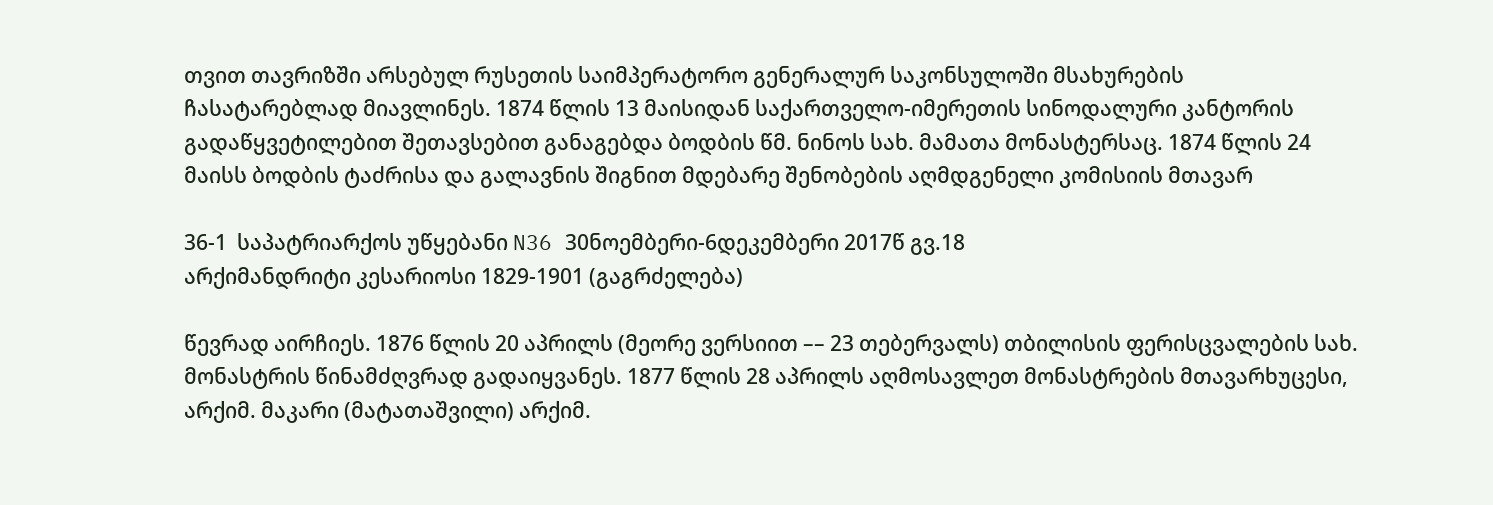თვით თავრიზში არსებულ რუსეთის საიმპერატორო გენერალურ საკონსულოში მსახურების ჩასატარებლად მიავლინეს. 1874 წლის 13 მაისიდან საქართველო-იმერეთის სინოდალური კანტორის გადაწყვეტილებით შეთავსებით განაგებდა ბოდბის წმ. ნინოს სახ. მამათა მონასტერსაც. 1874 წლის 24 მაისს ბოდბის ტაძრისა და გალავნის შიგნით მდებარე შენობების აღმდგენელი კომისიის მთავარ

36-1  საპატრიარქოს უწყებანი N36 30ნოემბერი-6დეკემბერი 2017წ გვ.18
არქიმანდრიტი კესარიოსი 1829-1901 (გაგრძელება)

წევრად აირჩიეს. 1876 წლის 20 აპრილს (მეორე ვერსიით –– 23 თებერვალს) თბილისის ფერისცვალების სახ. მონასტრის წინამძღვრად გადაიყვანეს. 1877 წლის 28 აპრილს აღმოსავლეთ მონასტრების მთავარხუცესი, არქიმ. მაკარი (მატათაშვილი) არქიმ.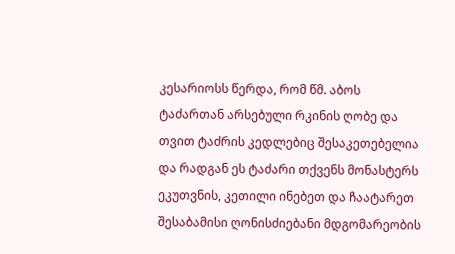კესარიოსს წერდა, რომ წმ. აბოს ტაძართან არსებული რკინის ღობე და თვით ტაძრის კედლებიც შესაკეთებელია და რადგან ეს ტაძარი თქვენს მონასტერს ეკუთვნის, კეთილი ინებეთ და ჩაატარეთ შესაბამისი ღონისძიებანი მდგომარეობის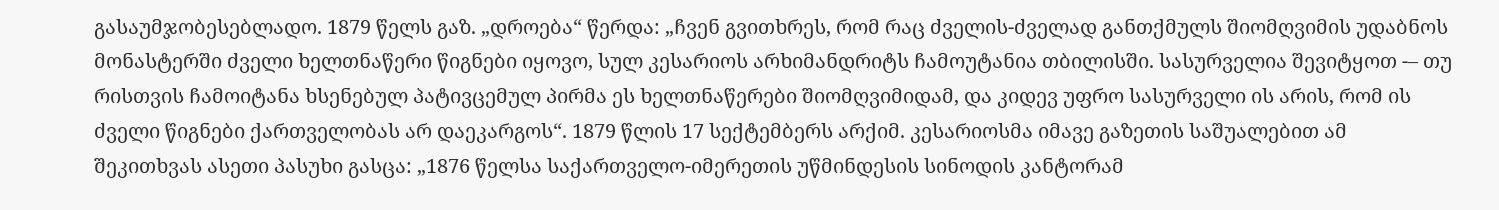გასაუმჯობესებლადო. 1879 წელს გაზ. „დროება“ წერდა: „ჩვენ გვითხრეს, რომ რაც ძველის-ძველად განთქმულს შიომღვიმის უდაბნოს მონასტერში ძველი ხელთნაწერი წიგნები იყოვო, სულ კესარიოს არხიმანდრიტს ჩამოუტანია თბილისში. სასურველია შევიტყოთ -– თუ რისთვის ჩამოიტანა ხსენებულ პატივცემულ პირმა ეს ხელთნაწერები შიომღვიმიდამ, და კიდევ უფრო სასურველი ის არის, რომ ის ძველი წიგნები ქართველობას არ დაეკარგოს“. 1879 წლის 17 სექტემბერს არქიმ. კესარიოსმა იმავე გაზეთის საშუალებით ამ შეკითხვას ასეთი პასუხი გასცა: „1876 წელსა საქართველო-იმერეთის უწმინდესის სინოდის კანტორამ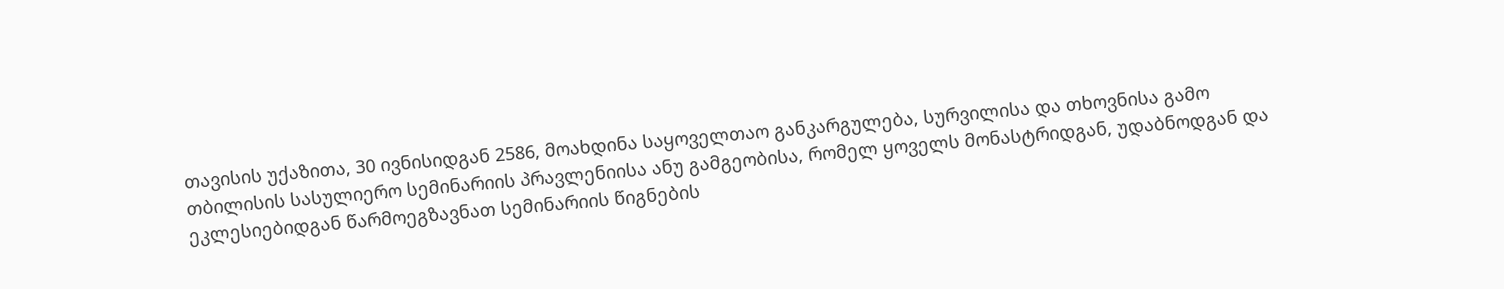თავისის უქაზითა, 30 ივნისიდგან 2586, მოახდინა საყოველთაო განკარგულება, სურვილისა და თხოვნისა გამო თბილისის სასულიერო სემინარიის პრავლენიისა ანუ გამგეობისა, რომელ ყოველს მონასტრიდგან, უდაბნოდგან და ეკლესიებიდგან წარმოეგზავნათ სემინარიის წიგნების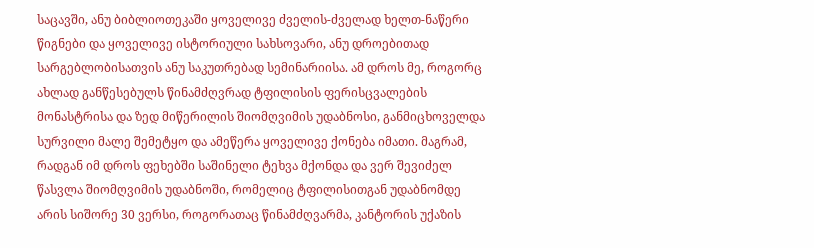საცავში, ანუ ბიბლიოთეკაში ყოველივე ძველის-ძველად ხელთ-ნაწერი წიგნები და ყოველივე ისტორიული სახსოვარი, ანუ დროებითად სარგებლობისათვის ანუ საკუთრებად სემინარიისა. ამ დროს მე, როგორც ახლად განწესებულს წინამძღვრად ტფილისის ფერისცვალების მონასტრისა და ზედ მიწერილის შიომღვიმის უდაბნოსი, განმიცხოველდა სურვილი მალე შემეტყო და ამეწერა ყოველივე ქონება იმათი. მაგრამ, რადგან იმ დროს ფეხებში საშინელი ტეხვა მქონდა და ვერ შევიძელ წასვლა შიომღვიმის უდაბნოში, რომელიც ტფილისითგან უდაბნომდე არის სიშორე 30 ვერსი, როგორათაც წინამძღვარმა, კანტორის უქაზის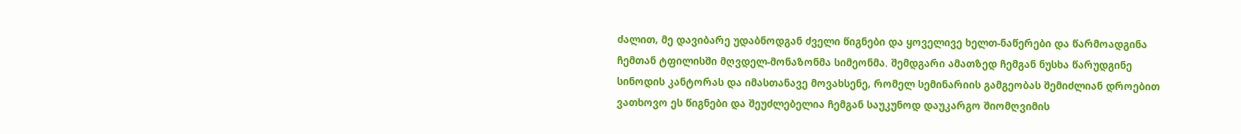ძალით, მე დავიბარე უდაბნოდგან ძველი წიგნები და ყოველივე ხელთ-ნაწერები და წარმოადგინა ჩემთან ტფილისში მღვდელ-მონაზონმა სიმეონმა. შემდგარი ამათზედ ჩემგან ნუსხა წარუდგინე სინოდის კანტორას და იმასთანავე მოვახსენე, რომელ სემინარიის გამგეობას შემიძლიან დროებით ვათხოვო ეს წიგნები და შეუძლებელია ჩემგან საუკუნოდ დაუკარგო შიომღვიმის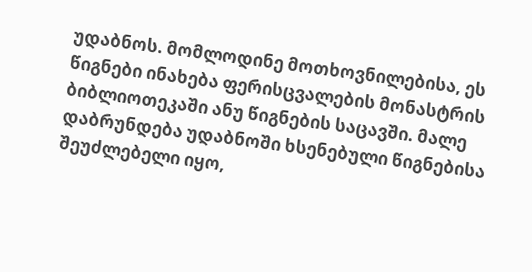უდაბნოს. მომლოდინე მოთხოვნილებისა, ეს წიგნები ინახება ფერისცვალების მონასტრის ბიბლიოთეკაში ანუ წიგნების საცავში. მალე დაბრუნდება უდაბნოში ხსენებული წიგნებისა შეუძლებელი იყო,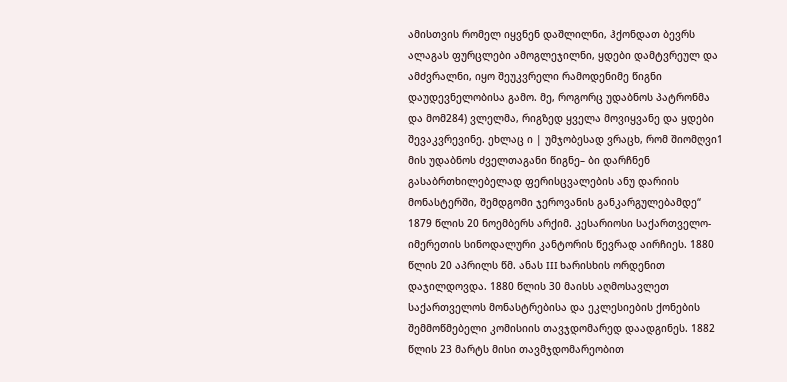ამისთვის რომელ იყვნენ დაშლილნი, ჰქონდათ ბევრს ალაგას ფურცლები ამოგლეჯილნი, ყდები დამტვრეულ და ამძვრალნი, იყო შეუკვრელი რამოდენიმე წიგნი დაუდევნელობისა გამო. მე, როგორც უდაბნოს პატრონმა და მომ284) ვლელმა, რიგზედ ყველა მოვიყვანე და ყდები შევაკვრევინე. ეხლაც ი | უმჯობესად ვრაცხ, რომ შიომღვი1 მის უდაბნოს ძველთაგანი წიგნე– ბი დარჩნენ გასაბრთხილებელად ფერისცვალების ანუ დარიის მონასტერში, შემდგომი ჯეროვანის განკარგულებამდე“ 1879 წლის 20 ნოემბერს არქიმ. კესარიოსი საქართველო-იმერეთის სინოდალური კანტორის წევრად აირჩიეს. 1880 წლის 20 აპრილს წმ. ანას III ხარისხის ორდენით დაჯილდოვდა. 1880 წლის 30 მაისს აღმოსავლეთ საქართველოს მონასტრებისა და ეკლესიების ქონების შემმოწმებელი კომისიის თავჯდომარედ დაადგინეს. 1882 წლის 23 მარტს მისი თავმჯდომარეობით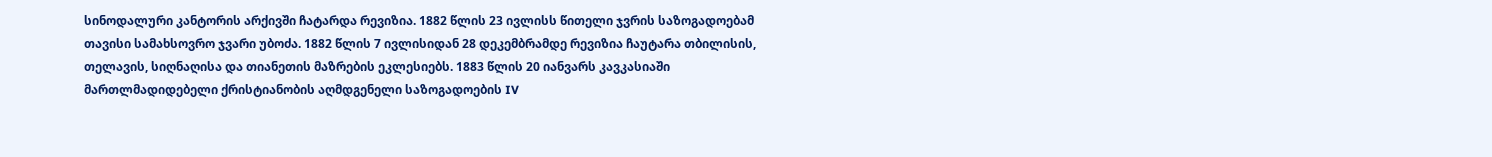სინოდალური კანტორის არქივში ჩატარდა რევიზია. 1882 წლის 23 ივლისს წითელი ჯვრის საზოგადოებამ თავისი სამახსოვრო ჯვარი უბოძა. 1882 წლის 7 ივლისიდან 28 დეკემბრამდე რევიზია ჩაუტარა თბილისის, თელავის, სიღნაღისა და თიანეთის მაზრების ეკლესიებს. 1883 წლის 20 იანვარს კავკასიაში მართლმადიდებელი ქრისტიანობის აღმდგენელი საზოგადოების IV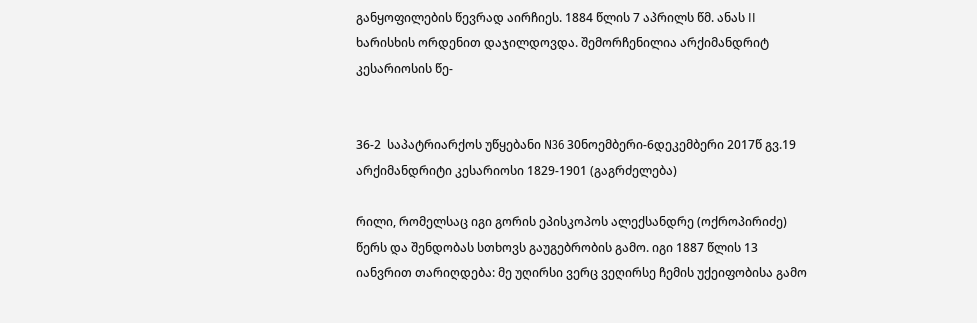განყოფილების წევრად აირჩიეს. 1884 წლის 7 აპრილს წმ. ანას II ხარისხის ორდენით დაჯილდოვდა. შემორჩენილია არქიმანდრიტ კესარიოსის წე-


36-2  საპატრიარქოს უწყებანი N36 30ნოემბერი-6დეკემბერი 2017წ გვ.19
არქიმანდრიტი კესარიოსი 1829-1901 (გაგრძელება)

რილი, რომელსაც იგი გორის ეპისკოპოს ალექსანდრე (ოქროპირიძე) წერს და შენდობას სთხოვს გაუგებრობის გამო. იგი 1887 წლის 13 იანვრით თარიღდება: მე უღირსი ვერც ვეღირსე ჩემის უქეიფობისა გამო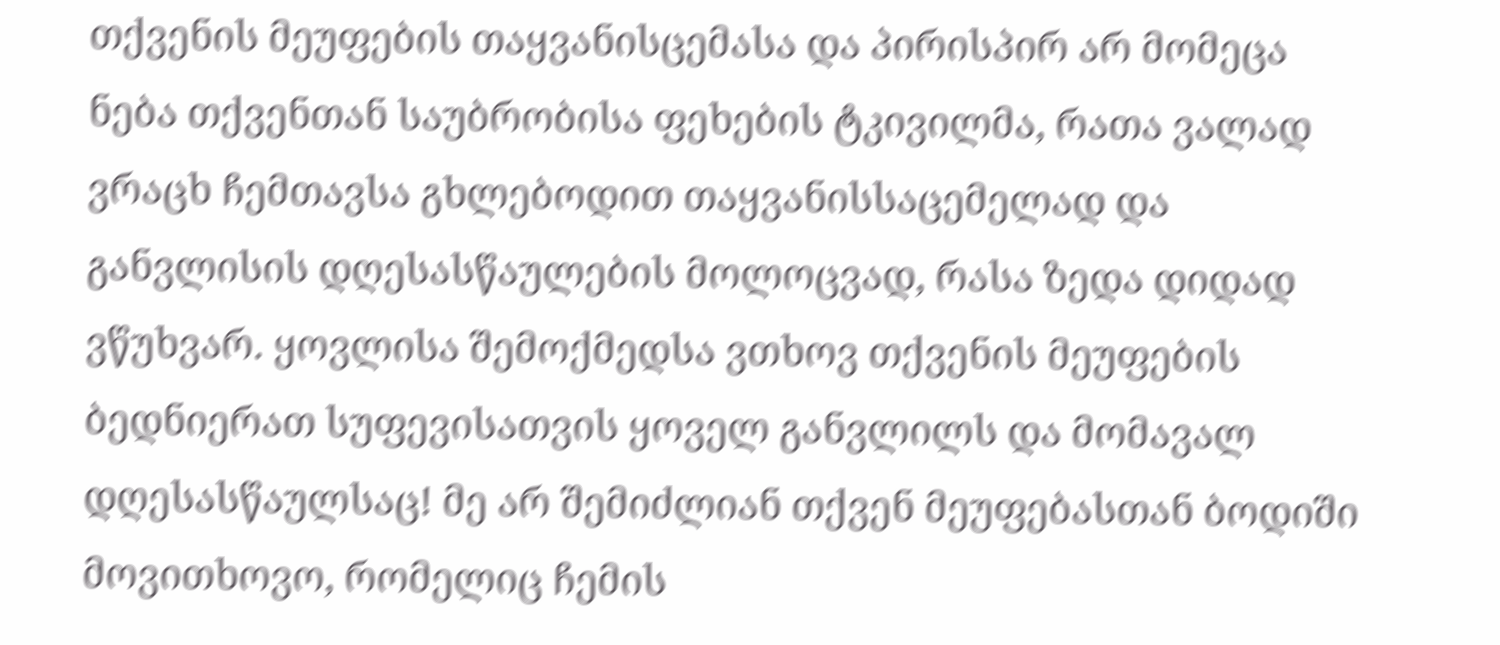თქვენის მეუფების თაყვანისცემასა და პირისპირ არ მომეცა ნება თქვენთან საუბრობისა ფეხების ტკივილმა, რათა ვალად ვრაცხ ჩემთავსა გხლებოდით თაყვანისსაცემელად და განვლისის დღესასწაულების მოლოცვად, რასა ზედა დიდად ვწუხვარ. ყოვლისა შემოქმედსა ვთხოვ თქვენის მეუფების ბედნიერათ სუფევისათვის ყოველ განვლილს და მომავალ დღესასწაულსაც! მე არ შემიძლიან თქვენ მეუფებასთან ბოდიში მოვითხოვო, რომელიც ჩემის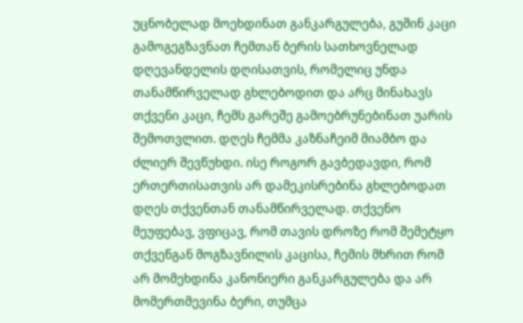უცნობელად მოეხდინათ განკარგულება, გუშინ კაცი გამოგეგზავნათ ჩემთან ბერის სათხოვნელად დღევანდელის დღისათვის, რომელიც უნდა თანამწირველად გხლებოდით და არც მინახავს თქვენი კაცი, ჩემს გარეშე გამოებრუნებინათ უარის შემოთვლით. დღეს ჩემმა კაზნაჩეიმ მიამბო და ძლიერ შევწუხდი. ისე როგორ გავბედავდი, რომ ერთერთისათვის არ დამეკისრებინა გხლებოდათ დღეს თქვენთან თანამწირველად. თქვენო მეუფებავ, ვფიცავ, რომ თავის დროზე რომ შემეტყო თქვენგან მოგზავნილის კაცისა, ჩემის მხრით რომ არ მომეხდინა კანონიერი განკარგულება და არ მომერთმევინა ბერი, თუმცა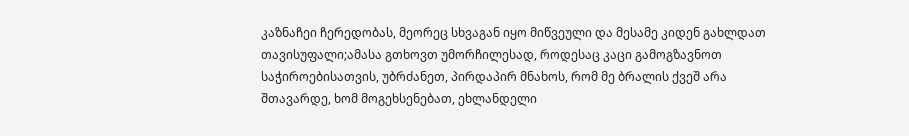კაზნაჩეი ჩერედობას, მეორეც სხვაგან იყო მიწვეული და მესამე კიდენ გახლდათ თავისუფალი;ამასა გთხოვთ უმორჩილესად, როდესაც კაცი გამოგზავნოთ საჭიროებისათვის, უბრძანეთ, პირდაპირ მნახოს, რომ მე ბრალის ქვეშ არა შთავარდე, ხომ მოგეხსენებათ, ეხლანდელი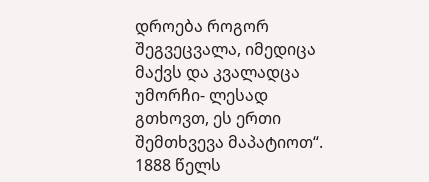დროება როგორ შეგვეცვალა, იმედიცა მაქვს და კვალადცა უმორჩი- ლესად გთხოვთ, ეს ერთი შემთხვევა მაპატიოთ“. 1888 წელს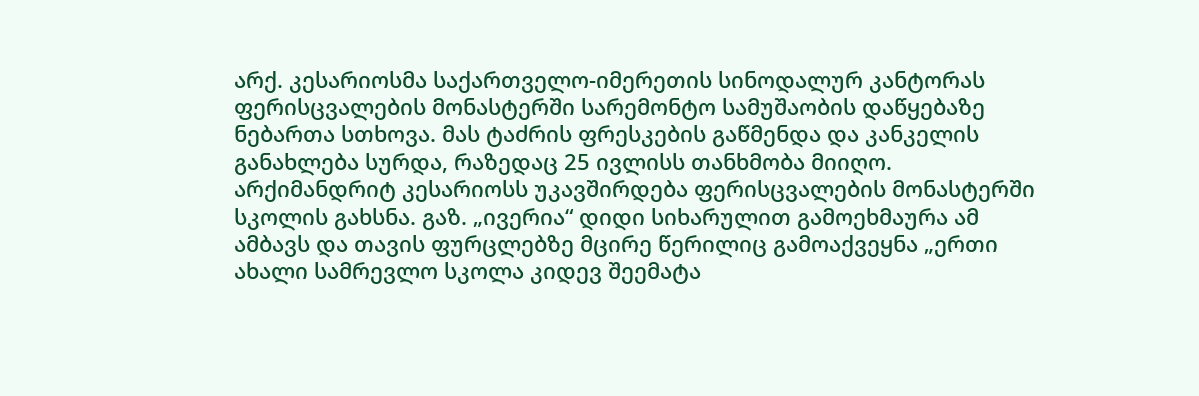არქ. კესარიოსმა საქართველო-იმერეთის სინოდალურ კანტორას ფერისცვალების მონასტერში სარემონტო სამუშაობის დაწყებაზე ნებართა სთხოვა. მას ტაძრის ფრესკების გაწმენდა და კანკელის განახლება სურდა, რაზედაც 25 ივლისს თანხმობა მიიღო. არქიმანდრიტ კესარიოსს უკავშირდება ფერისცვალების მონასტერში სკოლის გახსნა. გაზ. „ივერია“ დიდი სიხარულით გამოეხმაურა ამ ამბავს და თავის ფურცლებზე მცირე წერილიც გამოაქვეყნა „ერთი ახალი სამრევლო სკოლა კიდევ შეემატა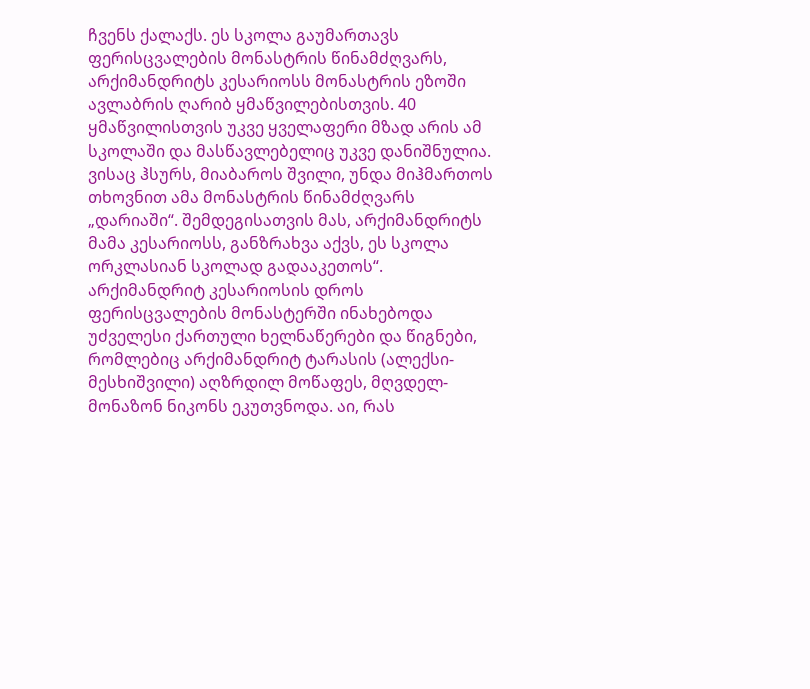ჩვენს ქალაქს. ეს სკოლა გაუმართავს ფერისცვალების მონასტრის წინამძღვარს, არქიმანდრიტს კესარიოსს მონასტრის ეზოში ავლაბრის ღარიბ ყმაწვილებისთვის. 40 ყმაწვილისთვის უკვე ყველაფერი მზად არის ამ სკოლაში და მასწავლებელიც უკვე დანიშნულია. ვისაც ჰსურს, მიაბაროს შვილი, უნდა მიჰმართოს თხოვნით ამა მონასტრის წინამძღვარს „დარიაში“. შემდეგისათვის მას, არქიმანდრიტს მამა კესარიოსს, განზრახვა აქვს, ეს სკოლა ორკლასიან სკოლად გადააკეთოს“. არქიმანდრიტ კესარიოსის დროს ფერისცვალების მონასტერში ინახებოდა უძველესი ქართული ხელნაწერები და წიგნები, რომლებიც არქიმანდრიტ ტარასის (ალექსი-მესხიშვილი) აღზრდილ მოწაფეს, მღვდელ-მონაზონ ნიკონს ეკუთვნოდა. აი, რას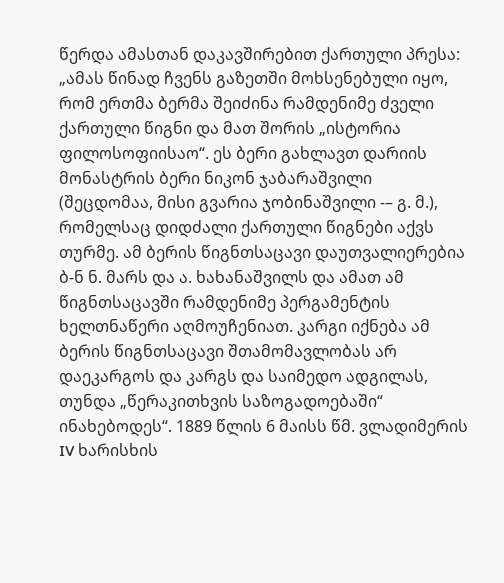წერდა ამასთან დაკავშირებით ქართული პრესა: „ამას წინად ჩვენს გაზეთში მოხსენებული იყო, რომ ერთმა ბერმა შეიძინა რამდენიმე ძველი ქართული წიგნი და მათ შორის „ისტორია ფილოსოფიისაო“. ეს ბერი გახლავთ დარიის მონასტრის ბერი ნიკონ ჯაბარაშვილი (შეცდომაა, მისი გვარია ჯობინაშვილი -– გ. მ.), რომელსაც დიდძალი ქართული წიგნები აქვს თურმე. ამ ბერის წიგნთსაცავი დაუთვალიერებია ბ-ნ ნ. მარს და ა. ხახანაშვილს და ამათ ამ წიგნთსაცავში რამდენიმე პერგამენტის ხელთნაწერი აღმოუჩენიათ. კარგი იქნება ამ ბერის წიგნთსაცავი შთამომავლობას არ დაეკარგოს და კარგს და საიმედო ადგილას, თუნდა „წერაკითხვის საზოგადოებაში“ ინახებოდეს“. 1889 წლის 6 მაისს წმ. ვლადიმერის IV ხარისხის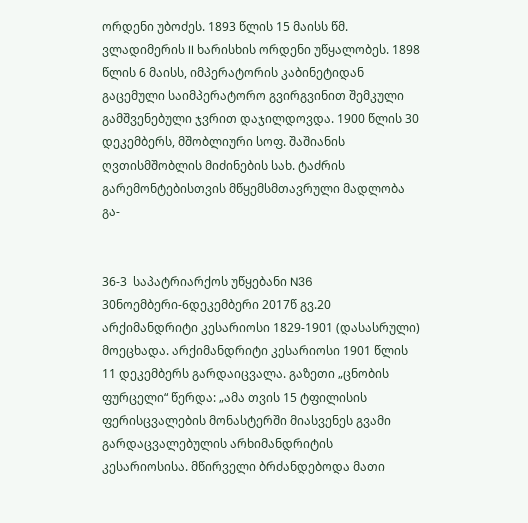ორდენი უბოძეს. 1893 წლის 15 მაისს წმ. ვლადიმერის II ხარისხის ორდენი უწყალობეს. 1898 წლის 6 მაისს, იმპერატორის კაბინეტიდან გაცემული საიმპერატორო გვირგვინით შემკული გამშვენებული ჯვრით დაჯილდოვდა. 1900 წლის 30 დეკემბერს, მშობლიური სოფ. შაშიანის ღვთისმშობლის მიძინების სახ. ტაძრის გარემონტებისთვის მწყემსმთავრული მადლობა გა-


36-3  საპატრიარქოს უწყებანი N36 30ნოემბერი-6დეკემბერი 2017წ გვ.20
არქიმანდრიტი კესარიოსი 1829-1901 (დასასრული)
მოეცხადა. არქიმანდრიტი კესარიოსი 1901 წლის 11 დეკემბერს გარდაიცვალა. გაზეთი „ცნობის ფურცელი“ წერდა: „ამა თვის 15 ტფილისის ფერისცვალების მონასტერში მიასვენეს გვამი გარდაცვალებულის არხიმანდრიტის კესარიოსისა. მწირველი ბრძანდებოდა მათი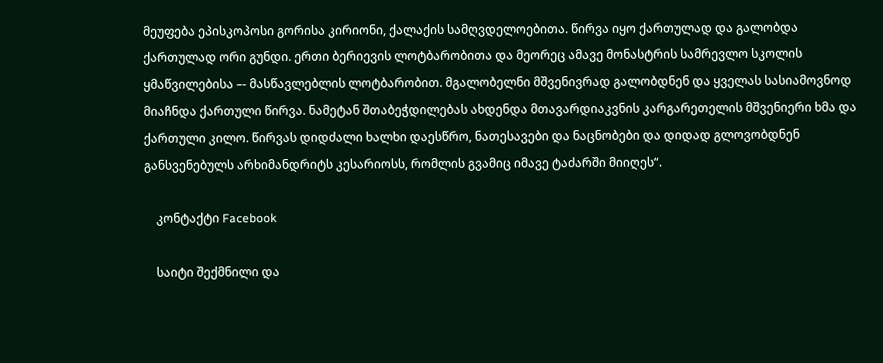მეუფება ეპისკოპოსი გორისა კირიონი, ქალაქის სამღვდელოებითა. წირვა იყო ქართულად და გალობდა ქართულად ორი გუნდი. ერთი ბერიევის ლოტბარობითა და მეორეც ამავე მონასტრის სამრევლო სკოლის ყმაწვილებისა –- მასწავლებლის ლოტბარობით. მგალობელნი მშვენივრად გალობდნენ და ყველას სასიამოვნოდ მიაჩნდა ქართული წირვა. ნამეტან შთაბეჭდილებას ახდენდა მთავარდიაკვნის კარგარეთელის მშვენიერი ხმა და ქართული კილო. წირვას დიდძალი ხალხი დაესწრო, ნათესავები და ნაცნობები და დიდად გლოვობდნენ განსვენებულს არხიმანდრიტს კესარიოსს, რომლის გვამიც იმავე ტაძარში მიიღეს“.

    კონტაქტი Facebook

    საიტი შექმნილი და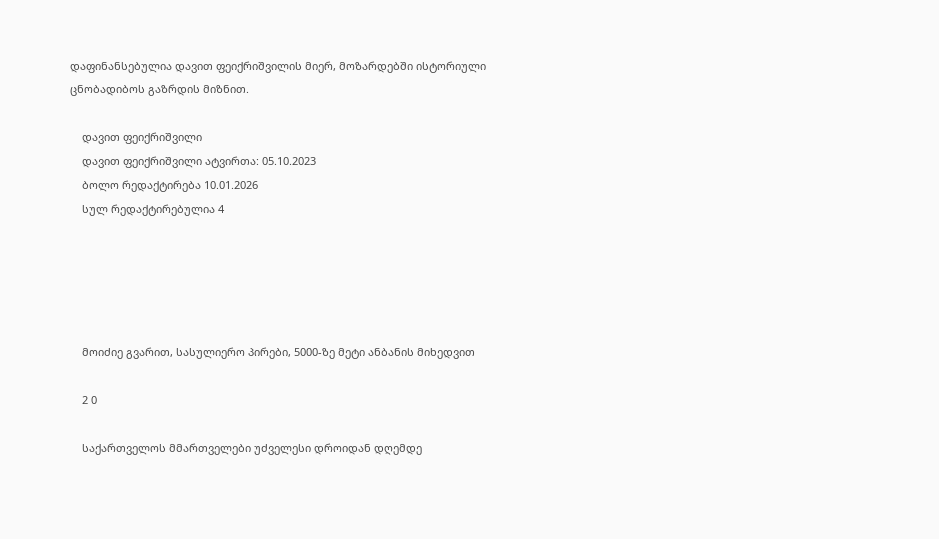დაფინანსებულია დავით ფეიქრიშვილის მიერ, მოზარდებში ისტორიული ცნობადიბოს გაზრდის მიზნით.

    დავით ფეიქრიშვილი
    დავით ფეიქრიშვილი ატვირთა: 05.10.2023
    ბოლო რედაქტირება 10.01.2026
    სულ რედაქტირებულია 4





    მოიძიე გვარით, სასულიერო პირები, 5000-ზე მეტი ანბანის მიხედვით

    2 0

    საქართველოს მმართველები უძველესი დროიდან დღემდე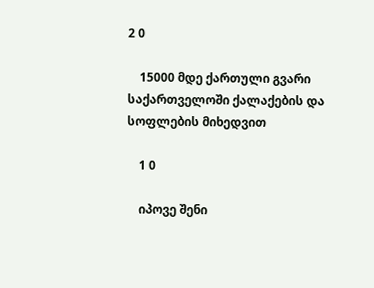2 0

    15000 მდე ქართული გვარი საქართველოში ქალაქების და სოფლების მიხედვით

    1 0

    იპოვე შენი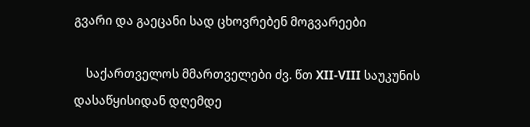გვარი და გაეცანი სად ცხოვრებენ მოგვარეები

    საქართველოს მმართველები ძვ. წთ XII-VIII საუკუნის დასაწყისიდან დღემდე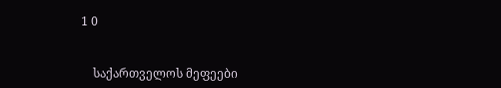1 0


    საქართველოს მეფეები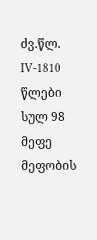ძვ.წლ. IV-1810 წლები სულ 98 მეფე მეფობის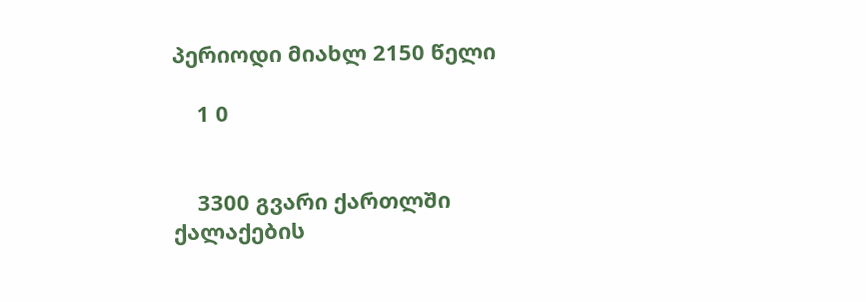პერიოდი მიახლ 2150 წელი

    1 0


    3300 გვარი ქართლში ქალაქების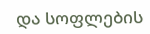და სოფლების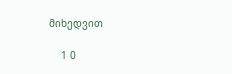მიხედვით

    1 0